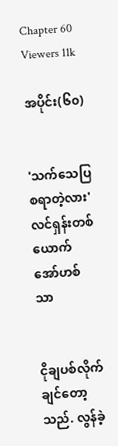Chapter 60
Viewers 11k

အပိုင်း(၆၀)


'သက်သေပြစရာတဲ့လား' လင်ရှန်းတစ်ယောက် အော်ဟစ်သာ


ငိုချပစ်လိုက်ချင်တော့သည်. လွန်ခဲ့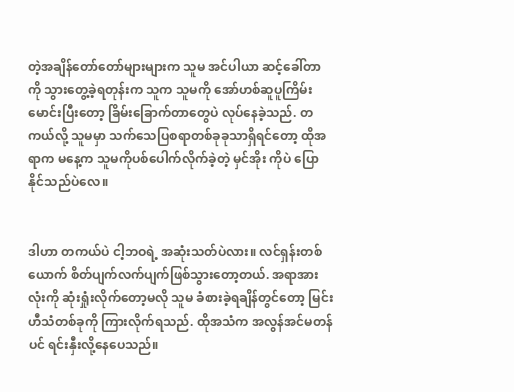တဲ့အချိန်တော်တော်များများက သူမ အင်ပါယာ ဆင့်ခေါ်တာကို သွားတွေ့ခဲ့ရတုန်းက သူက သူမကို အော်ဟစ်ဆူပူကြိမ်းမောင်းပြီးတော့ ခြိမ်းခြောက်တာတွေပဲ လုပ်နေခဲ့သည်. တကယ်လို့ သူမမှာ သက်သေပြစရာတစ်ခုခုသာရှိရင်တော့ ထိုအရာက မနေ့က သူမကိုပစ်ပေါက်လိုက်ခဲ့တဲ့ မှင်အိုး ကိုပဲ ပြောနိုင်သည်ပဲလေ။


ဒါဟာ တကယ်ပဲ ငါ့ဘဝရဲ့ အဆုံးသတ်ပဲလား။ လင်ရှန်းတစ်ယောက် စိတ်ပျက်လက်ပျက်ဖြစ်သွားတော့တယ်. အရာအားလုံးကို ဆုံးရှုံးလိုက်တော့မလို သူမ ခံစားခဲ့ရချိန်တွင်တော့ မြင်းဟီသံတစ်ခုကို ကြားလိုက်ရသည်. ထိုအသံက အလွန်အင်မတန်ပင် ရင်းနှီးလို့နေပေသည်။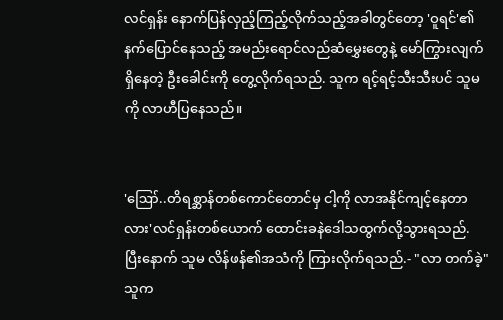လင်ရှန်း နောက်ပြန်လှည့်ကြည့်လိုက်သည့်အခါတွင်တော့ 'ဝူရင်'၏ နက်ပြောင်နေသည့် အမည်းရောင်လည်ဆံမွှေးတွေနဲ့ မော်ကြွားလျက်ရှိနေတဲ့ ဦးခေါင်းကို တွေ့လိုက်ရသည်. သူက ရင့်ရင့်သီးသီးပင် သူမကို လာဟီပြနေသည်။


'ဪ..တိရစ္ဆာန်တစ်ကောင်တောင်မှ ငါ့ကို လာအနိုင်ကျင့်နေတာလား'လင်ရှန်းတစ်ယောက် ထောင်းခနဲဒေါသထွက်လို့သွားရသည်. ပြီးနောက် သူမ လိန်ဖန်၏အသံကို ကြားလိုက်ရသည်.- "လာ တက်ခဲ့" သူက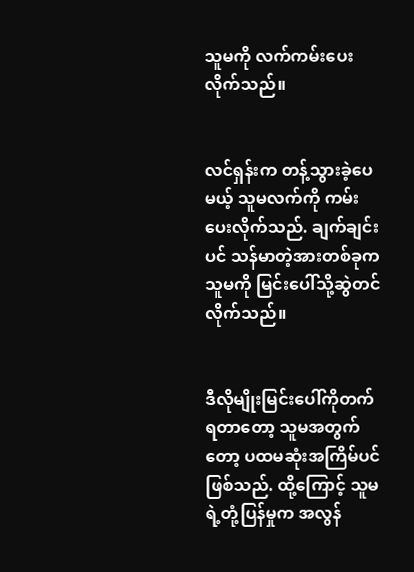သူမကို လက်ကမ်းပေးလိုက်သည်။


လင်ရှန်းက တန့်သွားခဲ့ပေမယ့် သူမလက်ကို ကမ်းပေးလိုက်သည်. ချက်ချင်းပင် သန်မာတဲ့အားတစ်ခုက သူမကို မြင်းပေါ်သို့ဆွဲတင်လိုက်သည်။


ဒီလိုမျိုးမြင်းပေါ်ကိုတက်ရတာတော့ သူမအတွက်တော့ ပထမဆုံးအကြိမ်ပင်ဖြစ်သည်. ထို့ကြောင့် သူမရဲ့တုံ့ပြန်မှုက အလွန်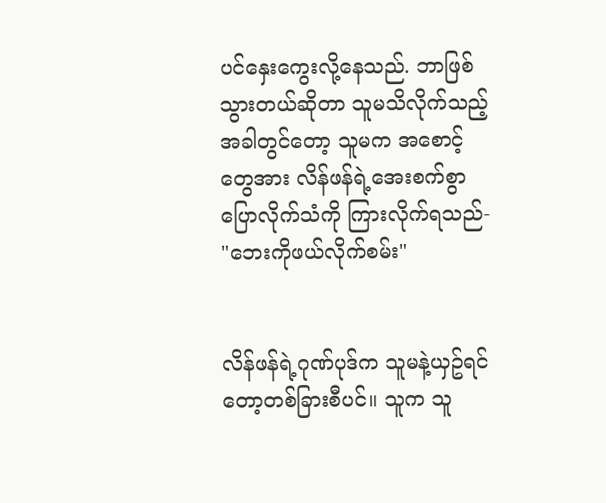ပင်နှေးကွေးလို့နေသည်. ဘာဖြစ်သွားတယ်ဆိုတာ သူမသိလိုက်သည့်အခါတွင်တော့ သူမက အစောင့်တွေအား လိန်ဖန်ရဲ့အေးစက်စွာပြောလိုက်သံကို ကြားလိုက်ရသည်- "ဘေးကိုဖယ်လိုက်စမ်း"


လိန်ဖန်ရဲ့ဂုဏ်ပုဒ်က သူမနဲ့ယှဥ်ရင်တော့တစ်ခြားစီပင်။ သူက သူ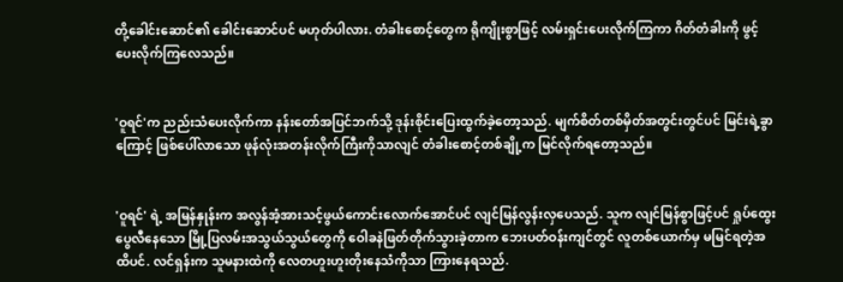တို့ခေါင်းဆောင်၏ ခေါင်းဆောင်ပင် မဟုတ်ပါလား. တံခါးစောင့်တွေက ရိုကျိုးစွာဖြင့် လမ်းရှင်းပေးလိုက်ကြကာ ဂိတ်တံခါးကို ဖွင့်ပေးလိုက်ကြလေသည်။


'ဝူရင်'က ညည်းသံပေးလိုက်ကာ နန်းတော်အပြင်ဘက်သို့ ဒုန်းစိုင်းပြေးထွက်ခဲ့တော့သည်. မျက်စိတ်တစ်မှိတ်အတွင်းတွင်ပင် မြင်းရဲ့ခွာကြောင့် ဖြစ်ပေါ်လာသော ဖုန်လုံးအတန်းလိုက်ကြီးကိုသာလျင် တံခါးစောင့်တစ်ချို့က မြင်လိုက်ရတော့သည်။


'ဝူရင်' ရဲ့ အမြန်နှုန်းက အလွန်အံ့အားသင့်ဖွယ်ကောင်းလောက်အောင်ပင် လျင်မြန်လွန်းလှပေသည်. သူက လျင်မြန်စွာဖြင့်ပင် ရှုပ်ထွေးပွေလီနေသော မြို့ပြလမ်းအသွယ်သွယ်တွေကို ဝေါခနဲဖြတ်တိုက်သွားခဲ့တာက ဘေးပတ်ဝန်းကျင်တွင် လူတစ်ယောက်မှ မမြင်ရတဲ့အထိပင်. လင်ရှန်းက သူမနားထဲကို လေတဟူးဟူးတိုးနေသံကိုသာ ကြားနေရသည်.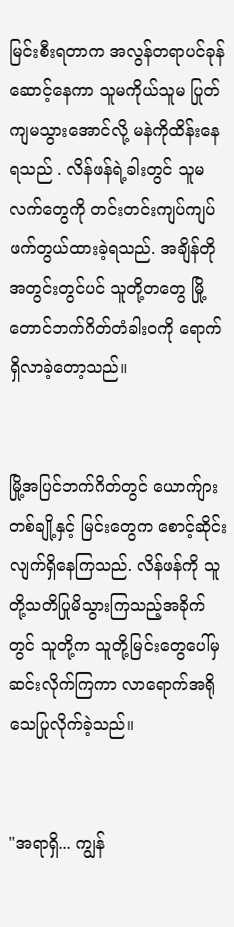မြင်းစီးရတာက အလွန်တရာပင်ခုန်ဆောင့်နေကာ သူမကိုယ်သူမ ပြုတ်ကျမသွားအောင်လို့ မနဲကိုထိန်းနေရသည် . လိန်ဖန်ရဲ့ခါးတွင် သူမလက်တွေကို တင်းတင်းကျပ်ကျပ်ဖက်တွယ်ထားခဲ့ရသည်. အချိန်တိုအတွင်းတွင်ပင် သူတို့တတွေ မြို့တောင်ဘက်ဂိတ်တံခါးဝကို ရောက်ရှိလာခဲ့တော့သည်။


မြို့အပြင်ဘက်ဂိတ်တွင် ယောက်ျားတစ်ချို့နှင့် မြင်းတွေက စောင့်ဆိုင်းလျက်ရှိနေကြသည်. လိန်ဖန်ကို သူတို့သတိပြုမိသွားကြသည့်အခိုက်တွင် သူတို့က သူတို့မြင်းတွေပေါ်မှ ဆင်းလိုက်ကြကာ လာရောက်အရိုသေပြုလိုက်ခဲ့သည်။


"အရာရှိ... ကျွန်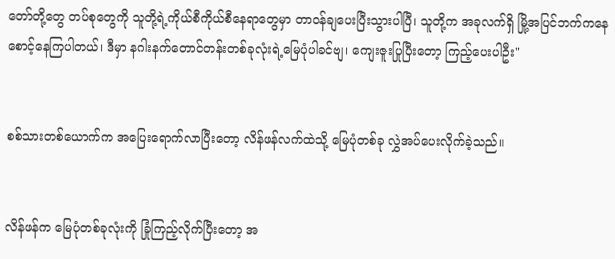တော်တို့တွေ တပ်စုတွေကို သူတို့ရဲ့ကိုယ်စီကိုယ်စီနေရာတွေမှာ တာဝန်ချပေးပြီးသွားပါပြီ၊ သူတို့က အခုလက်ရှိ မြို့အပြင်ဘက်ကနေ စောင့်နေကြပါတယ်၊ ဒီမှာ နဂါးနက်တောင်တန်းတစ်ခုလုံးရဲ့မြေပုံပါခင်ဗျ၊ ကျေးဇူးပြုပြီးတော့ ကြည့်ပေးပါဦး"


စစ်သားတစ်ယောက်က အပြေးရောက်လာပြီးတော့ လိန်ဖန်လက်ထဲသို့ မြေပုံတစ်ခု လွှဲအပ်ပေးလိုက်ခဲ့သည်။


လိန်ဖန်က မြေပုံတစ်ခုလုံးကို ခြုံကြည့်လိုက်ပြီးတော့ အ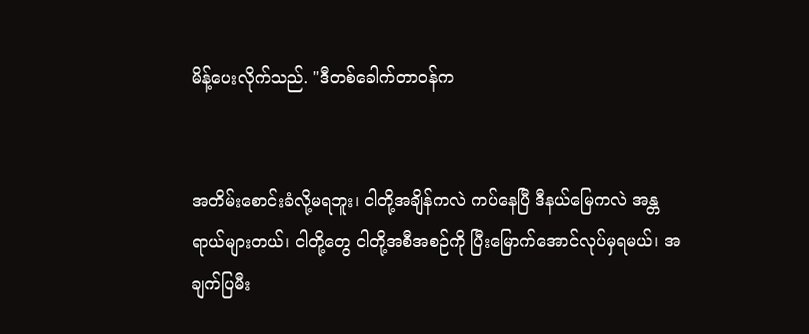မိန့်ပေးလိုက်သည်. "ဒီတစ်ခေါက်တာဝန်က


အတိမ်းစောင်းခံလို့မရဘူး၊ ငါတို့အချိန်ကလဲ ကပ်နေပြီ ဒီနယ်မြေကလဲ အန္တရာယ်များတယ်၊ ငါတို့တွေ ငါတို့အစီအစဉ်ကို ပြီးမြောက်အောင်လုပ်မှရမယ်၊ အချက်ပြမီး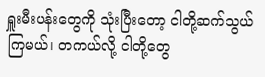ရှူးမီးပန်းတွေကို သုံးပြီးတော့ ငါတို့ဆက်သွယ်ကြမယ်၊ တကယ်လို့ ငါတို့တွေ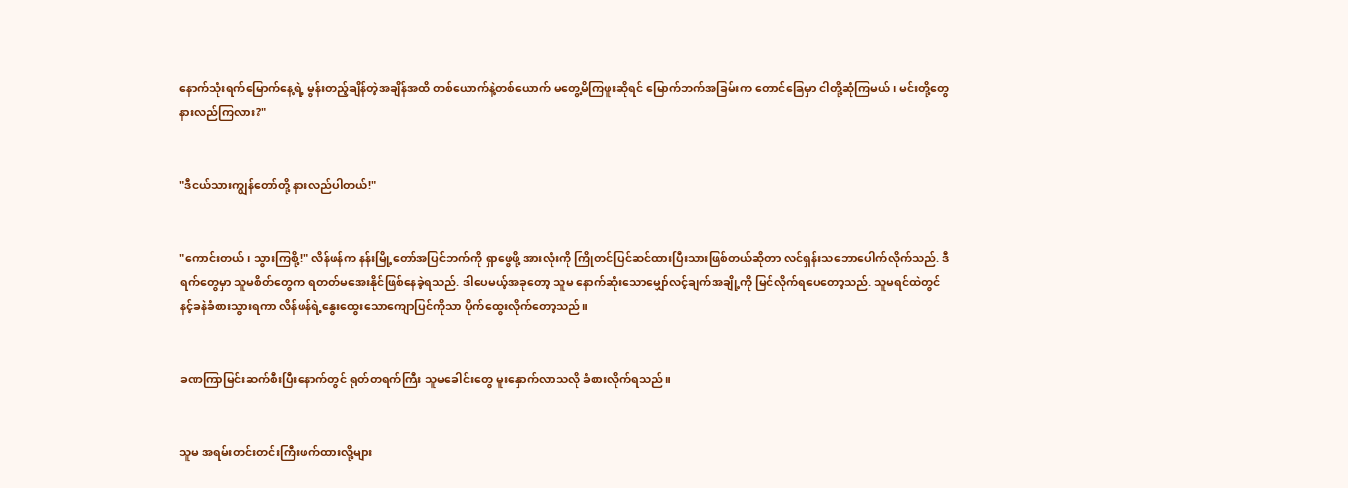နောက်သုံးရက်မြောက်နေ့ရဲ့ မွန်းတည့်ချိန်တဲ့အချိန်အထိ တစ်ယောက်နဲ့တစ်ယောက် မတွေ့မိကြဖူးဆိုရင် မြောက်ဘက်အခြမ်းက တောင်ခြေမှာ ငါတို့ဆုံကြမယ်၊ မင်းတို့တွေ နားလည်ကြလား?"


"ဒီငယ်သားကျွန်တော်တို့ နားလည်ပါတယ်!"


"ကောင်းတယ်၊ သွားကြစို့!" လိန်ဖန်က နန်းမြို့တော်အပြင်ဘက်ကို ရှာဖွေဖို့ အားလုံးကို ကြိုတင်ပြင်ဆင်ထားပြီးသားဖြစ်တယ်ဆိုတာ လင်ရှန်းသဘောပေါက်လိုက်သည်. ဒီရက်တွေမှာ သူမစိတ်တွေက ရတတ်မအေးနိုင်ဖြစ်နေခဲ့ရသည်. ဒါပေမယ့်အခုတော့ သူမ နောက်ဆုံးသောမျှော်လင့်ချက်အချို့ကို မြင်လိုက်ရပေတော့သည်. သူမရင်ထဲတွင် နင့်ခနဲခံစားသွားရကာ လိန်ဖန်ရဲ့နွေးထွေးသောကျောပြင်ကိုသာ ပိုက်ထွေးလိုက်တော့သည်။


ခဏကြာမြင်းဆက်စီးပြီးနောက်တွင် ရုတ်တရက်ကြီး သူမခေါင်းတွေ မူးနှောက်လာသလို ခံစားလိုက်ရသည်။


သူမ အရမ်းတင်းတင်းကြီးဖက်ထားလို့များ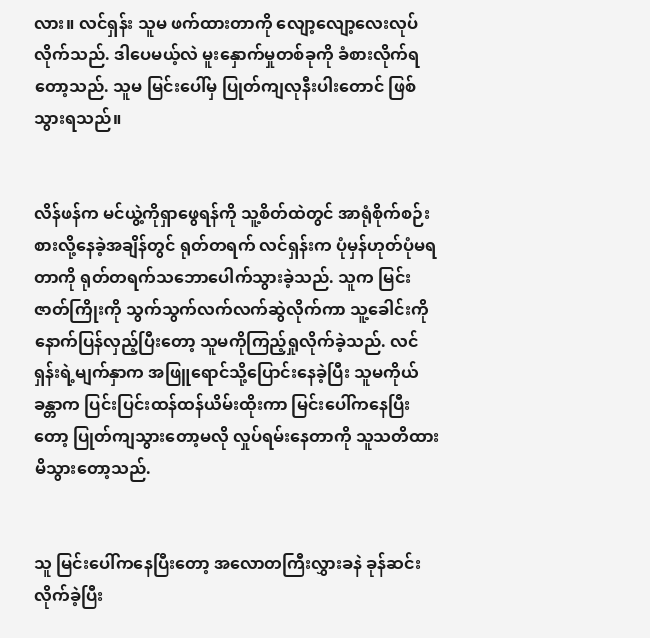လား။ လင်ရှန်း သူမ ဖက်ထားတာကို လျော့လျော့လေးလုပ်လိုက်သည်. ဒါပေမယ့်လဲ မူးနှောက်မှုတစ်ခုကို ခံစားလိုက်ရတော့သည်. သူမ မြင်းပေါ်မှ ပြုတ်ကျလုနီးပါးတောင် ဖြစ်သွားရသည်။


လိန်ဖန်က မင်ယွဲ့ကိုရှာဖွေရန်ကို သူ့စိတ်ထဲတွင် အာရုံစိုက်စဉ်းစားလို့နေခဲ့အချိန်တွင် ရုတ်တရက် လင်ရှန်းက ပုံမှန်ဟုတ်ပုံမရတာကို ရုတ်တရက်သဘောပေါက်သွားခဲ့သည်. သူက မြင်းဇာတ်ကြိုးကို သွက်သွက်လက်လက်ဆွဲလိုက်ကာ သူ့ခေါင်းကိုနောက်ပြန်လှည့်ပြီးတော့ သူမကိုကြည့်ရှုလိုက်ခဲ့သည်. လင်ရှန်းရဲ့မျက်နှာက အဖြူရောင်သို့ပြောင်းနေခဲ့ပြီး သူမကိုယ်ခန္တာက ပြင်းပြင်းထန်ထန်ယိမ်းထိုးကာ မြင်းပေါ်ကနေပြီးတော့ ပြုတ်ကျသွားတော့မလို လှုပ်ရမ်းနေတာကို သူသတိထားမိသွားတော့သည်.


သူ မြင်းပေါ်ကနေပြီးတော့ အလောတကြီးလွှားခနဲ ခုန်ဆင်းလိုက်ခဲ့ပြီး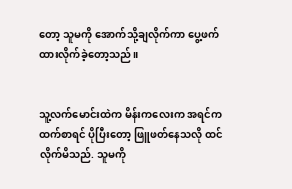တော့ သူမကို အောက်သို့ချလိုက်ကာ ပွေ့ဖက်ထားလိုက်ခဲ့တော့သည်။


သူ့လက်မောင်းထဲက မိန်းကလေးက အရင်ကထက်စာရင် ပိုပြီးတော့ ဖြူဖတ်နေသလို ထင်လိုက်မိသည်. သူမကို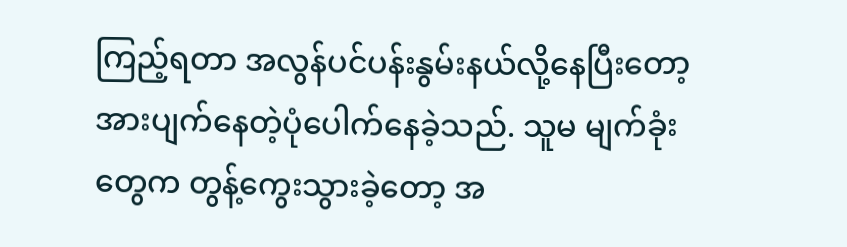ကြည့်ရတာ အလွန်ပင်ပန်းနွမ်းနယ်လို့နေပြီးတော့ အားပျက်နေတဲ့ပုံပေါက်နေခဲ့သည်. သူမ မျက်ခုံးတွေက တွန့်ကွေးသွားခဲ့တော့ အ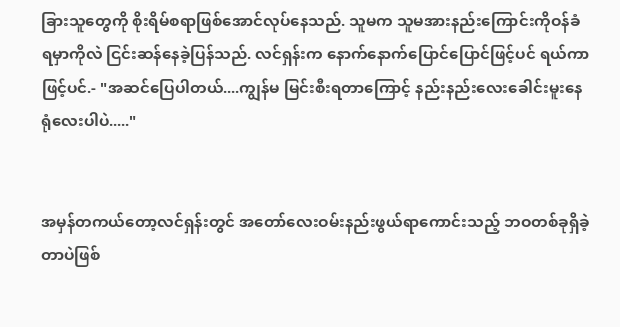ခြားသူတွေကို စိုးရိမ်စရာဖြစ်အောင်လုပ်နေသည်. သူမက သူမအားနည်းကြောင်းကိုဝန်ခံရမှာကိုလဲ ငြင်းဆန်နေခဲ့ပြန်သည်. လင်ရှန်းက နောက်နောက်ပြောင်ပြောင်ဖြင့်ပင် ရယ်ကာဖြင့်ပင်.- "အဆင်ပြေပါတယ်....ကျွန်မ မြင်းစီးရတာကြောင့် နည်းနည်းလေးခေါင်းမူးနေရုံလေးပါပဲ....."


အမှန်တကယ်တော့လင်ရှန်းတွင် အတော်လေးဝမ်းနည်းဖွယ်ရာကောင်းသည့် ဘဝတစ်ခုရှိခဲ့တာပဲဖြစ်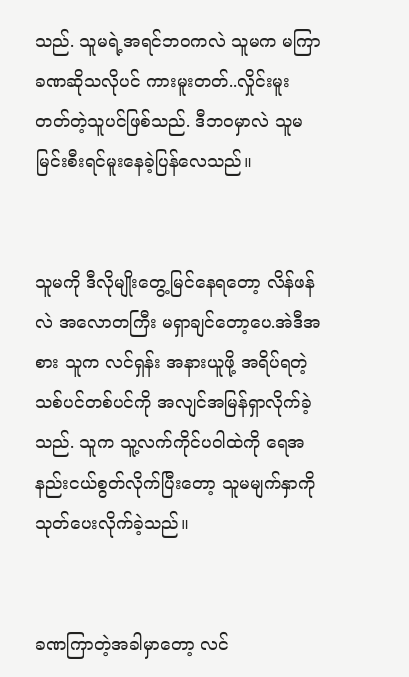သည်. သူမရဲ့အရင်ဘဝကလဲ သူမက မကြာခဏဆိုသလိုပင် ကားမူးတတ်..လှိုင်းမူးတတ်တဲ့သူပင်ဖြစ်သည်. ဒီဘဝမှာလဲ သူမ မြင်းစီးရင်မူးနေခဲ့ပြန်လေသည်။


သူမကို ဒီလိုမျိုးတွေ့မြင်နေရတော့ လိန်ဖန်လဲ အလောတကြီး မရှာချင်တော့ပေ.အဲဒီအစား သူက လင်ရှန်း အနားယူဖို့ အရိပ်ရတဲ့သစ်ပင်တစ်ပင်ကို အလျင်အမြန်ရှာလိုက်ခဲ့သည်. သူက သူ့လက်ကိုင်ပဝါထဲကို ရေအနည်းငယ်စွတ်လိုက်ပြီးတော့ သူမမျက်နှာကို သုတ်ပေးလိုက်ခဲ့သည်။


ခဏကြာတဲ့အခါမှာတော့ လင်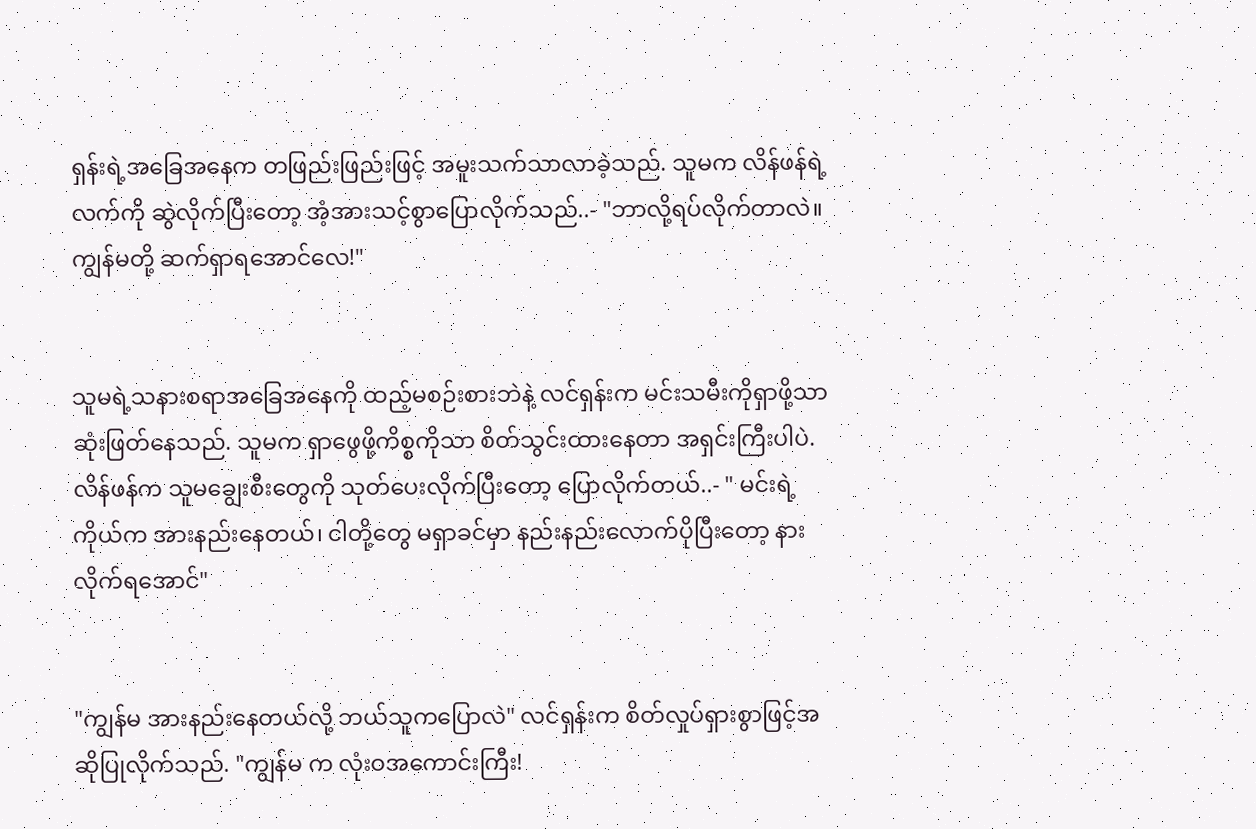ရှန်းရဲ့အခြေအနေက တဖြည်းဖြည်းဖြင့် အမူးသက်သာလာခဲ့သည်. သူမက လိန်ဖန်ရဲ့လက်ကို ဆွဲလိုက်ပြီးတော့ အံ့အားသင့်စွာပြောလိုက်သည်..- "ဘာလို့ရပ်လိုက်တာလဲ။ ကျွန်မတို့ ဆက်ရှာရအောင်လေ!"


သူမရဲ့သနားစရာအခြေအနေကို ထည့်မစဉ်းစားဘဲနဲ့ လင်ရှန်းက မင်းသမီးကိုရှာဖို့သာ ဆုံးဖြတ်နေသည်. သူမက ရှာဖွေဖို့ကိစ္စကိုသာ စိတ်သွင်းထားနေတာ အရှင်းကြီးပါပဲ. လိန်ဖန်က သူမချွေးစီးတွေကို သုတ်ပေးလိုက်ပြီးတော့ ပြောလိုက်တယ်..- " မင်းရဲ့ကိုယ်က အားနည်းနေတယ်၊ ငါတို့တွေ မရှာခင်မှာ နည်းနည်းလောက်ပိုပြီးတော့ နားလိုက်ရအောင်"


"ကျွန်မ အားနည်းနေတယ်လို့ ဘယ်သူကပြောလဲ" လင်ရှန်းက စိတ်လှုပ်ရှားစွာဖြင့်အဆိုပြုလိုက်သည်. "ကျွန်မ က လုံးဝအကောင်းကြီး!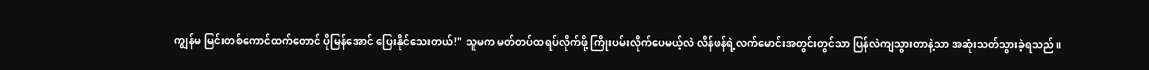ကျွန်မ မြင်းတစ်ကောင်ထက်တောင် ပိုမြန်အောင် ပြေးနိုင်သေးတယ်!" သူမက မတ်တပ်ထရပ်လိုက်ဖို့ ကြိုးပမ်းလိုက်ပေမယ့်လဲ လိန်ဖန်ရဲ့လက်မောင်းအတွင်းတွင်သာ ပြန်လဲကျသွားတာနဲ့သာ အဆုံးသတ်သွားခဲ့ရသည်။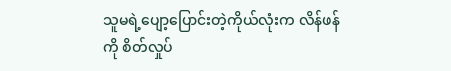သူမရဲ့ပျော့ပြောင်းတဲ့ကိုယ်လုံးက လိန်ဖန်ကို စိတ်လှုပ်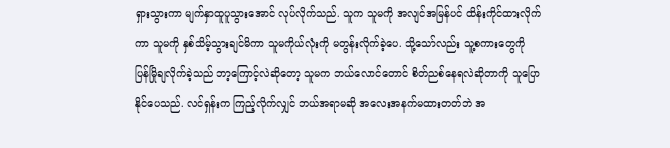ရှားသွားကာ မျက်နှာထူပူသွားအောင် လုပ်လိုက်သည်. သူက သူမကို အလျင်အမြန်ပင် ထိန်းကိုင်ထားလိုက်ကာ သူမကို နှစ်သိမ့်သွားချင်မိကာ သူမကိုယ်လုံးကို မတွန်းလိုက်ခဲ့ပေ. သို့သော်လည်း သူ့စကားတွေကို ပြန်မြိုချလိုက်ခဲ့သည် ဘာ့ကြောင့်လဲဆိုတော့ သူမက ဘယ်လောင်တောင် စိတ်ညစ်နေရလဲဆိုတာကို သူပြောနိုင်ပေသည်. လင်ရှန်းက ကြည့်လိုက်လျှင် ဘယ်အရာမဆို အလေးအနက်မထားတတ်ဘဲ အ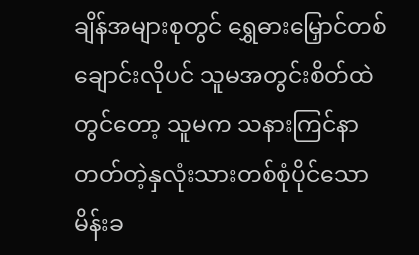ချိန်အများစုတွင် ရွှေဓားမြှောင်တစ်ချောင်းလိုပင် သူမအတွင်းစိတ်ထဲတွင်တော့ သူမက သနားကြင်နာတတ်တဲ့နှလုံးသားတစ်စုံပိုင်သော မိန်းခ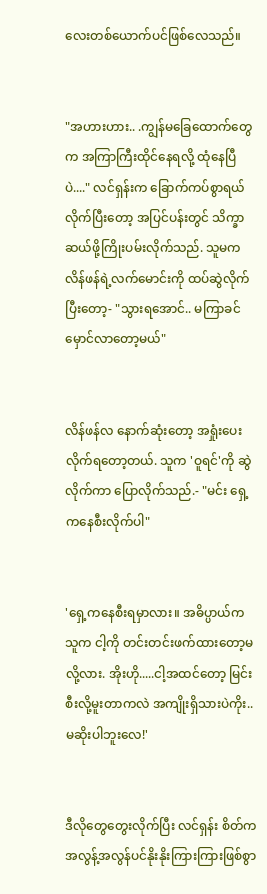လေးတစ်ယောက်ပင်ဖြစ်လေသည်။


"အဟားဟား.. .ကျွန်မခြေထောက်တွေက အကြာကြီးထိုင်နေရလို့ ထုံနေပြီပဲ...." လင်ရှန်းက ခြောက်ကပ်စွာရယ်လိုက်ပြီးတော့ အပြင်ပန်းတွင် သိက္ခာဆယ်ဖို့ကြိုးပမ်းလိုက်သည်. သူမက လိန်ဖန်ရဲ့လက်မောင်းကို ထပ်ဆွဲလိုက်ပြီးတော့- "သွားရအောင်.. မကြာခင် မှောင်လာတော့မယ်"


လိန်ဖန်လ နောက်ဆုံးတော့ အရှုံးပေးလိုက်ရတော့တယ်. သူက 'ဝူရင်'ကို ဆွဲလိုက်ကာ ပြောလိုက်သည်.- "မင်း ရှေ့ကနေစီးလိုက်ပါ"


'ရှေ့ကနေစီးရမှာလား။ အဓိပ္ပာယ်က သူက ငါ့ကို တင်းတင်းဖက်ထားတော့မလို့လား. အိုးဟို.....ငါ့အထင်တော့ မြင်းစီးလို့မူးတာကလဲ အကျိုးရှိသားပဲကိုး.. မဆိုးပါဘူးလေ!'


ဒီလိုတွေတွေးလိုက်ပြီး လင်ရှန်း စိတ်က အလွန့်အလွန်ပင်နိုးနိုးကြားကြားဖြစ်စွာ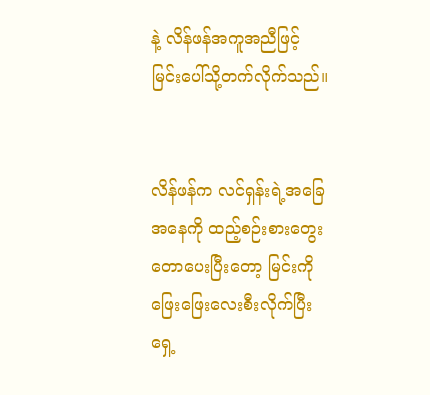နဲ့ လိန်ဖန်အကူအညီဖြင့် မြင်းပေါ်သို့တက်လိုက်သည်။


လိန်ဖန်က လင်ရှန်းရဲ့အခြေအနေကို ထည့်စဉ်းစားတွေးတောပေးပြီးတော့ မြင်းကို ဖြေးဖြေးလေးစီးလိုက်ပြီး ရှေ့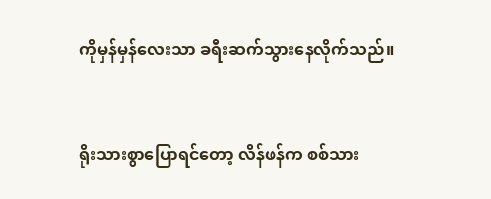ကိုမှန်မှန်လေးသာ ခရီးဆက်သွားနေလိုက်သည်။


ရိုးသားစွာပြောရင်တော့ လိန်ဖန်က စစ်သား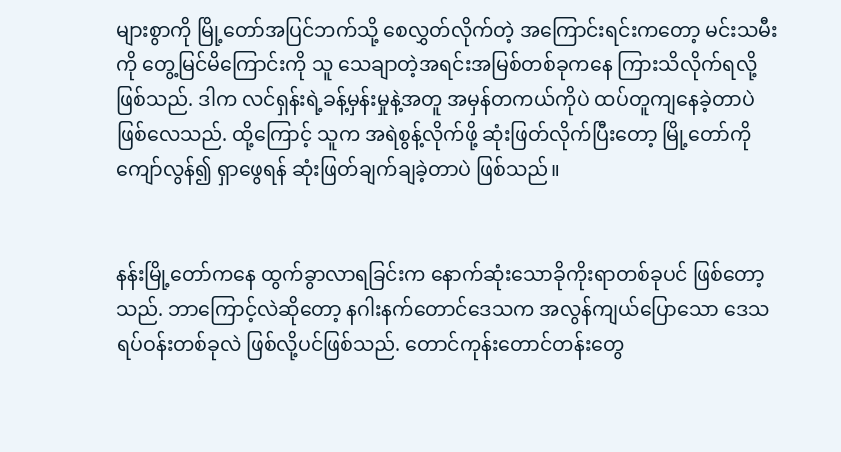များစွာကို မြို့တော်အပြင်ဘက်သို့ စေလွှတ်လိုက်တဲ့ အကြောင်းရင်းက‌တော့ မင်းသမီးကို တွေ့မြင်မိကြောင်းကို သူ သေချာတဲ့အရင်းအမြစ်တစ်ခုကနေ ကြားသိလိုက်ရလို့ဖြစ်သည်. ဒါက လင်ရှန်းရဲ့ခန့်မှန်းမှုနဲ့အတူ အမှန်တကယ်ကိုပဲ ထပ်တူကျနေခဲ့တာပဲ ဖြစ်လေသည်. ထို့ကြောင့် သူက အရဲစွန့်လိုက်ဖို့ ဆုံးဖြတ်လိုက်ပြီးတော့ မြို့တော်ကိုကျော်လွန်၍ ရှာဖွေရန် ဆုံးဖြတ်ချက်ချခဲ့တာပဲ ဖြစ်သည်။


နန်းမြို့တော်ကနေ ထွက်ခွာလာရခြင်းက နောက်ဆုံးသောခိုကိုးရာတစ်ခုပင် ဖြစ်တော့သည်. ဘာကြောင့်လဲဆိုတော့ နဂါးနက်တောင်ဒေသက အလွန်ကျယ်ပြောသော ဒေသရပ်ဝန်းတစ်ခုလဲ ဖြစ်လို့ပင်ဖြစ်သည်. တောင်ကုန်းတောင်တန်းတွေ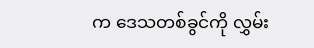က ဒေသတစ်ခွင်ကို လွှမ်း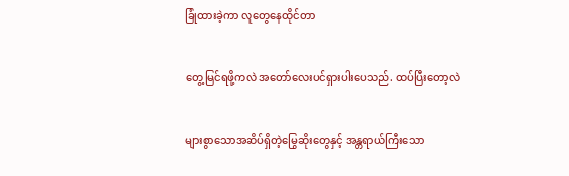ခြုံထားခဲ့ကာ လူတွေနေထိုင်တာ


တွေ့မြင်ရဖို့ကလဲ အတော်လေးပင်ရှားပါးပေသည်. ထပ်ပြီးတော့လဲ


များစွာသောအဆိပ်ရှိတဲ့မြွေဆိုးတွေနှင့် အန္တရာယ်ကြီးသော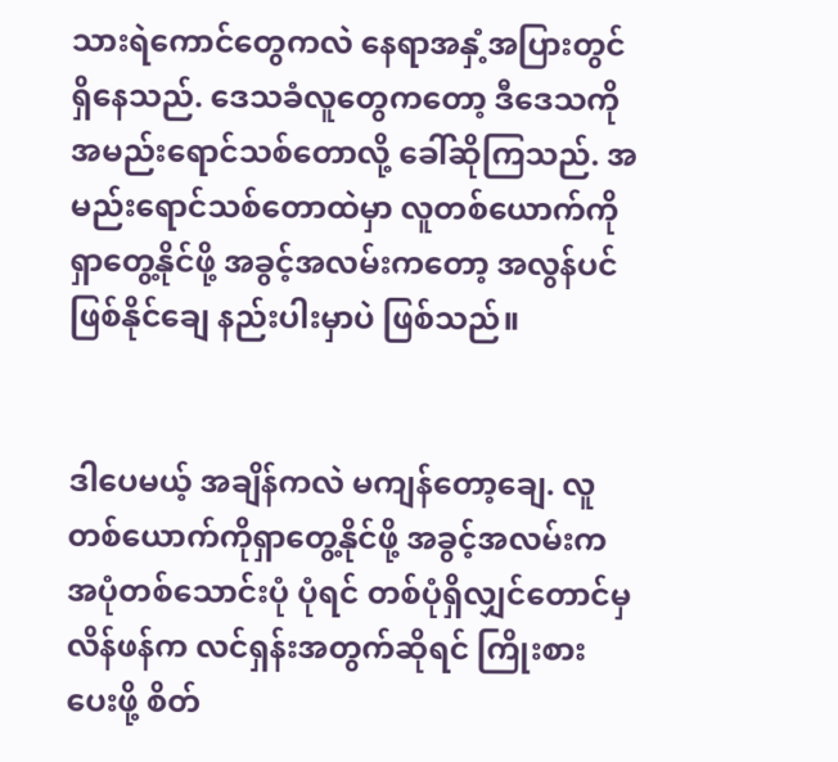သားရဲကောင်တွေကလဲ နေရာအနှံ့အပြားတွင် ရှိနေသည်. ဒေသခံလူတွေကတော့ ဒီဒေသကို အမည်းရောင်သစ်တောလို့ ခေါ်ဆိုကြသည်. အမည်းရောင်သစ်တောထဲမှာ လူတစ်ယောက်ကိုရှာတွေ့နိုင်ဖို့ အခွင့်အလမ်းကတော့ အလွန်ပင်ဖြစ်နိုင်ချေ နည်းပါးမှာပဲ ဖြစ်သည်။


ဒါပေမယ့် အချိန်ကလဲ မကျန်တော့ချေ. လူတစ်ယောက်ကိုရှာတွေ့နိုင်ဖို့ အခွင့်အလမ်းက အပုံတစ်သောင်းပုံ ပုံရင် တစ်ပုံရှိလျှင်တောင်မှ လိန်ဖန်က လင်ရှန်းအတွက်ဆိုရင် ကြိုးစားပေးဖို့ စိတ်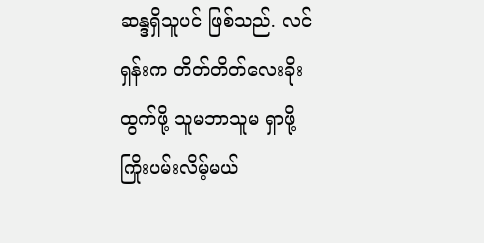ဆန္ဒရှိသူပင် ဖြစ်သည်. လင်ရှန်းက တိတ်တိတ်လေးခိုးထွက်ဖို့ သူမဘာသူမ ရှာဖို့ ကြိုးပမ်းလိမ့်မယ်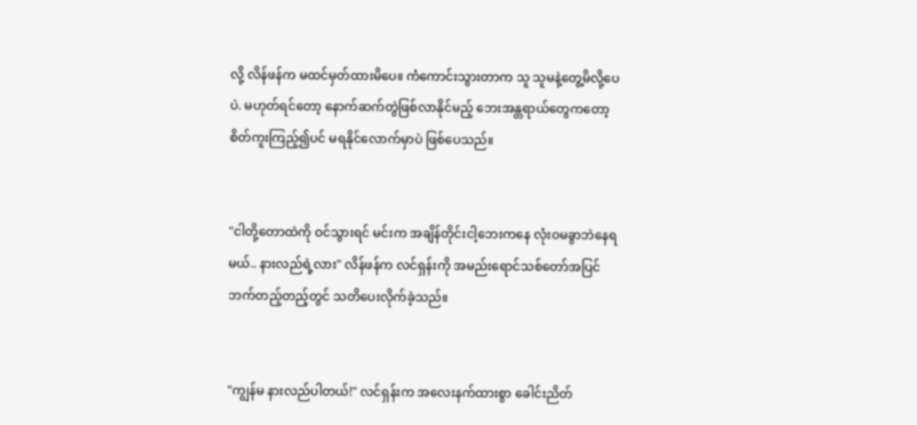လို့ လိန်ဖန်က မထင်မှတ်ထားမိပေ။ ကံကောင်းသွားတာက သူ သူမနဲ့တွေ့မိလို့ပေပဲ. မဟုတ်ရင်တော့ နောက်ဆက်တွဲဖြစ်လာနိုင်မည့် ဘေးအန္တရာယ်တွေကတော့ စိတ်ကူးကြည့်၍ပင် မရနိုင်လောက်မှာပဲ ဖြစ်ပေသည်။


"ငါတို့တောထဲကို ဝင်သွားရင် မင်းက အချိန်တိုင်းငါ့ဘေးကနေ လုံးဝမခွာဘဲနေရမယ်.. နားလည်ရဲ့လား" လိန်ဖန်က လင်ရှန်းကို အမည်းရောင်သစ်တော်အပြင်ဘက်တည့်တည့်တွင် သတိပေးလိုက်ခဲ့သည်။


"ကျွန်မ နားလည်ပါတယ်!" လင်ရှန်းက အလေးနက်ထားစွာ ခေါင်းညိတ်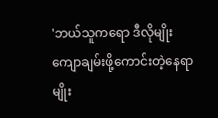'ဘယ်သူကရော ဒီလိုမျိုးကျောချမ်းဖို့ကောင်းတဲ့နေရာမျိုး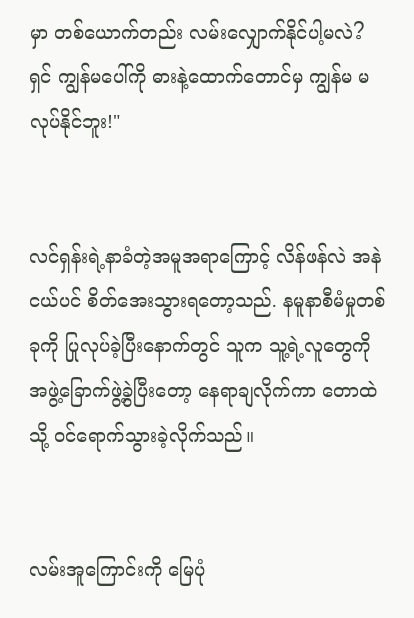မှာ တစ်ယောက်တည်း လမ်းလျှောက်နိုင်ပါ့မလဲ? ရှင် ကျွန်မပေါ်ကို ဓားနဲ့ထောက်တောင်မှ ကျွန်မ မလုပ်နိုင်ဘူး!"


လင်ရှန်းရဲ့နာခံတဲ့အမူအရာကြောင့် လိန်ဖန်လဲ အနဲငယ်ပင် စိတ်အေးသွားရတော့သည်. နမူနာစီမံမှုတစ်ခုကို ပြုလုပ်ခဲ့ပြီးနောက်တွင် သူက သူ့ရဲ့လူတွေကို အဖွဲ့ခြောက်ဖွဲ့ခွဲပြီးတော့ နေရာချလိုက်ကာ တောထဲသို့ ဝင်ရောက်သွားခဲ့လိုက်သည်။


လမ်းအူကြောင်းကို မြေပုံ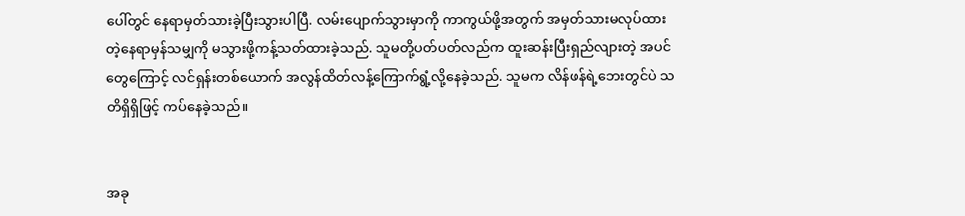ပေါ်တွင် နေရာမှတ်သားခဲ့ပြီးသွားပါပြီ. လမ်းပျောက်သွားမှာကို ကာကွယ်ဖို့အတွက် အမှတ်သားမလုပ်ထားတဲ့နေရာမှန်သမျှကို မသွားဖို့ကန့်သတ်ထားခဲ့သည်. သူမတို့ပတ်ပတ်လည်က ထူးဆန်းပြီးရှည်လျားတဲ့ အပင်တွေကြောင့် လင်ရှန်းတစ်ယောက် အလွန်ထိတ်လန့်ကြောက်ရွံ့လို့နေခဲ့သည်. သူမက လိန်ဖန်ရဲ့ဘေးတွင်ပဲ သတိရှိရှိဖြင့် ကပ်နေခဲ့သည်။


အခု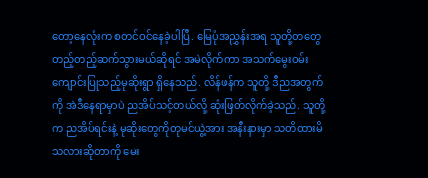တော့နေလုံးက စတင်ဝင်နေခဲ့ပါပြီ. မြေပုံအညွှန်းအရ သူတို့တတွေ တည့်တည့်ဆက်သွားမယ်ဆိုရင် အမဲလိုက်ကာ အသက်မွေးဝမ်းကျောင်းပြုသည့်မုဆိုးရွာ ရှိနေသည်. လိန်ဖန်က သူတို့ ဒီညအတွက်ကို အဲဒီနေရာမှာပဲ ညအိပ်သင့်တယ်လို့ ဆုံးဖြတ်လိုက်ခဲ့သည်. သူတို့က ညအိပ်ရင်းနဲ့ မုဆိုးတွေကိုတုမင်ယွဲ့အား အနီးနားမှာ သတိထားမိသလားဆိုတာကို မေး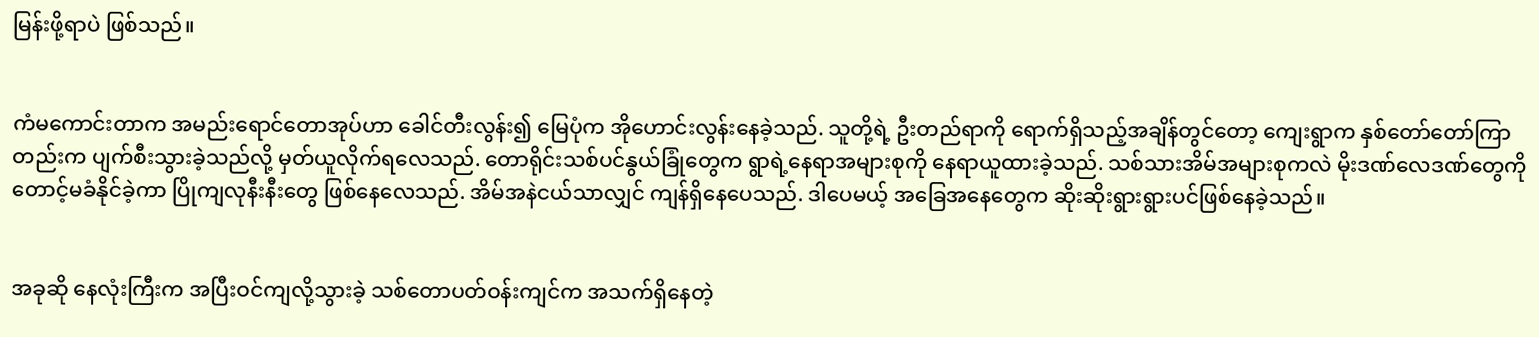မြန်းဖို့ရာပဲ ဖြစ်သည်။


ကံမကောင်းတာက အမည်းရောင်တောအုပ်ဟာ ခေါင်တီးလွန်း၍ မြေပုံက အိုဟောင်းလွန်းနေခဲ့သည်. သူတို့ရဲ့ ဦးတည်ရာကို ရောက်ရှိသည့်အချိန်တွင်တော့ ကျေးရွာက နှစ်တော်တော်ကြာတည်းက ပျက်စီးသွားခဲ့သည်လို့ မှတ်ယူလိုက်ရလေသည်. တောရိုင်းသစ်ပင်နွယ်ခြုံတွေက ရွာရဲ့နေရာအများစုကို နေရာယူထားခဲ့သည်. သစ်သားအိမ်အများစုကလဲ မိုးဒဏ်လေဒဏ်တွေကို တောင့်မခံနိုင်ခဲ့ကာ ပြိုကျလုနီးနီးတွေ ဖြစ်နေလေသည်. အိမ်အနဲငယ်သာလျှင် ကျန်ရှိနေပေသည်. ဒါပေမယ့် အခြေအနေတွေက ဆိုးဆိုးရွားရွားပင်ဖြစ်နေခဲ့သည်။


အခုဆို နေလုံးကြီးက အပြီးဝင်ကျလို့သွားခဲ့ သစ်တောပတ်ဝန်းကျင်က အသက်ရှိနေတဲ့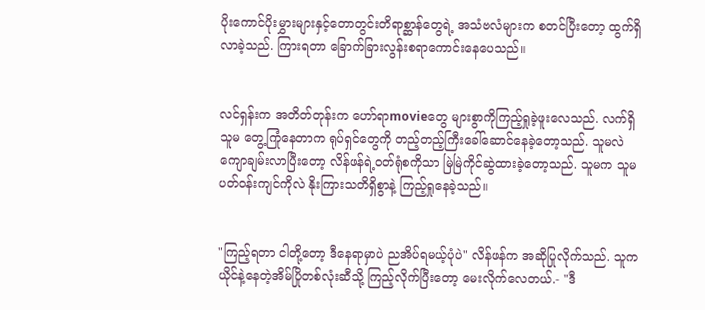ပိုးကောင်ပိုးမွှားများနှင့်တောတွင်းတိရာစ္ဆာန်တွေရဲ့ အသံဗလံများက စတင်ပြီးတော့ ထွက်ရှိလာခဲ့သည်. ကြားရတာ ခြောက်ခြားလွန်းစရာကောင်းနေပေသည်။


လင်ရှန်းက အတိတ်တုန်းက ဟော်ရာmovieတွေ များစွာကိုကြည့်ရှုခဲ့ဖူးလေသည်. လက်ရှိသူမ တွေ့ကြုံနေတာက ရုပ်ရှင်တွေကို တည့်တည့်ကြီးခေါ်ဆောင်နေခဲ့တော့သည်. သူမလဲ ကျောချမ်းလာပြီးတော့ လိန်ဖန်ရဲ့ဝတ်ရုံစကိုသာ မြဲမြဲကိုင်ဆွဲထားခဲ့တော့သည်. သူမက သူမပတ်ဝန်းကျင်ကိုလဲ နိုးကြားသတိရှိစွာနဲ့ ကြည့်ရှုနေခဲ့သည်။


"ကြည့်ရတာ ငါတို့တော့ ဒီနေရာမှာပဲ ညအိပ်ရမယ့်ပုံပဲ" လိန်ဖန်က အဆိုပြုလိုက်သည်. သူက ယိုင်နဲ့နေတဲ့အိမ်ပြိုတစ်လုံးဆီသို့ ကြည့်လိုက်ပြီးတော့ မေးလိုက်လေတယ်.- "ဒီ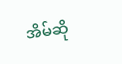အိမ်ဆို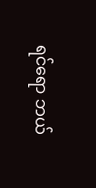ရင်ရော ဘယ်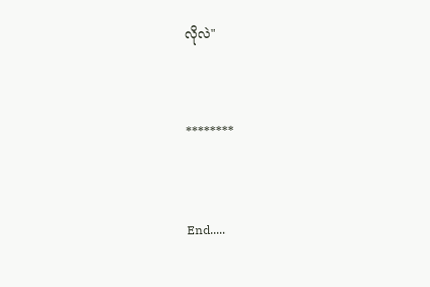လိုလဲ"


********


End.....